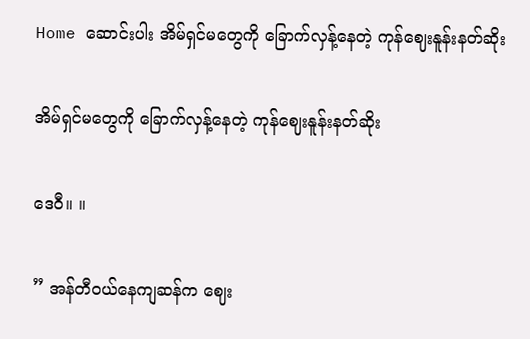Home ဆောင်းပါး အိမ်ရှင်မတွေကို ခြောက်လှန့်နေတဲ့ ကုန်ဈေးနူန်းနတ်ဆိုး

အိမ်ရှင်မတွေကို ခြောက်လှန့်နေတဲ့ ကုန်ဈေးနူန်းနတ်ဆိုး

ဒေဝီ။ ။

” အန်တီဝယ်နေကျဆန်က ဈေး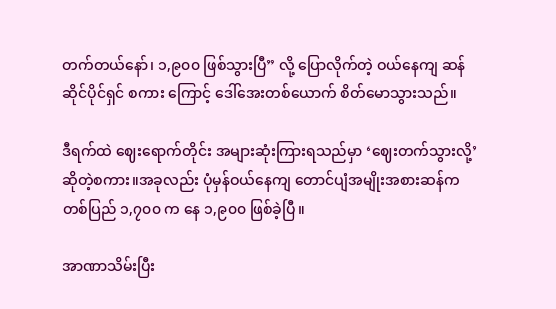တက်တယ်နော်၊ ၁,၉၀၀ ဖြစ်သွားပြီ” လို့ ပြောလိုက်တဲ့ ဝယ်နေကျ ဆန်ဆိုင်ပိုင်ရှင် စကား ကြောင့် ဒေါ်အေးတစ်ယောက် စိတ်မောသွားသည်။

ဒီရက်ထဲ ဈေးရောက်တိုင်း အများဆုံးကြားရသည်မှာ ‘ဈေးတက်သွားလို့’ ဆိုတဲ့စကား။အခုလည်း ပုံမှန်ဝယ်နေကျ တောင်ပျံအမျိုးအစားဆန်က တစ်ပြည် ၁,၇၀၀ က နေ ၁,၉၀၀ ဖြစ်ခဲ့ပြီ။

အာဏာသိမ်းပြီး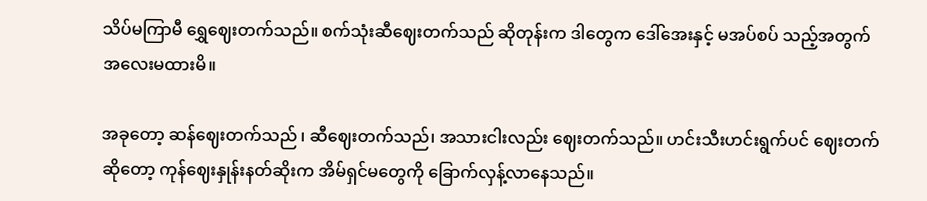သိပ်မကြာမီ ရွှေဈေးတက်သည်။ စက်သုံးဆီဈေးတက်သည် ဆိုတုန်းက ဒါတွေက ဒေါ်အေးနှင့် မအပ်စပ် သည့်အတွက် အလေးမထားမိ။

အခုတော့ ဆန်ဈေးတက်သည် ၊ ဆီဈေးတက်သည်၊ အသားငါးလည်း ဈေးတက်သည်။ ဟင်းသီးဟင်းရွက်ပင် ဈေးတက် ဆိုတော့ ကုန်ဈေးနှုန်းနတ်ဆိုးက အိမ်ရှင်မတွေကို ခြောက်လှန့်လာနေသည်။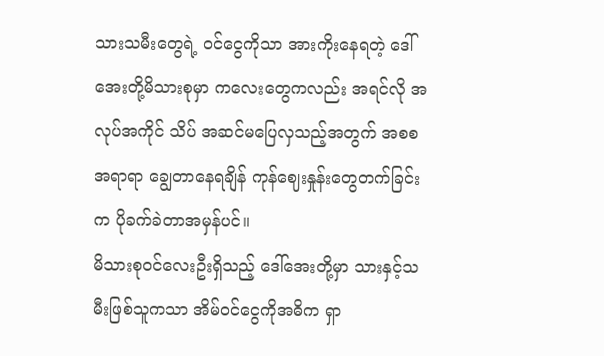သားသမီးတွေရဲ့ ဝင်ငွေကိုသာ အားကိုးနေရတဲ့ ဒေါ်အေးတို့မိသားစုမှာ ကလေးတွေကလည်း အရင်လို အလုပ်အကိုင် သိပ် အဆင်မပြေလှသည့်အတွက် အစစအရာရာ ချွေတာနေရချိန် ကုန်ဈေးနှုန်းတွေတက်ခြင်းက ပိုခက်ခဲတာအမှန်ပင်။
မိသားစုဝင်လေးဦးရှိသည့် ဒေါ်အေးတို့မှာ သားနှင့်သမီးဖြစ်သူကသာ အိမ်ဝင်ငွေကိုအဓိက ရှာ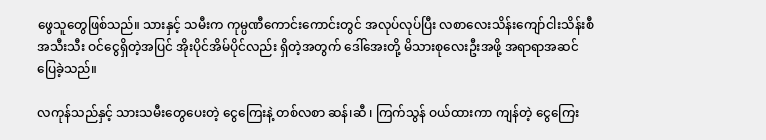ဖွေသူတွေဖြစ်သည်။ သားနှင့် သမီးက ကုမ္ပဏီကောင်းကောင်းတွင် အလုပ်လုပ်ပြီး လစာလေးသိန်းကျော်ငါးသိန်းစီ အသီးသီး ဝင်ငွေရှိတဲ့အပြင် အိုးပိုင်အိမ်ပိုင်လည်း ရှိတဲ့အတွက် ဒေါ်အေးတို့ မိသားစုလေးဦးအဖို့ အရာရာအဆင်ပြေခဲ့သည်။

လကုန်သည်နှင့် သားသမီးတွေပေးတဲ့ ငွေကြေးနဲ့ တစ်လစာ ဆန်၊ဆီ ၊ ကြက်သွန် ဝယ်ထားကာ ကျန်တဲ့ ငွေကြေး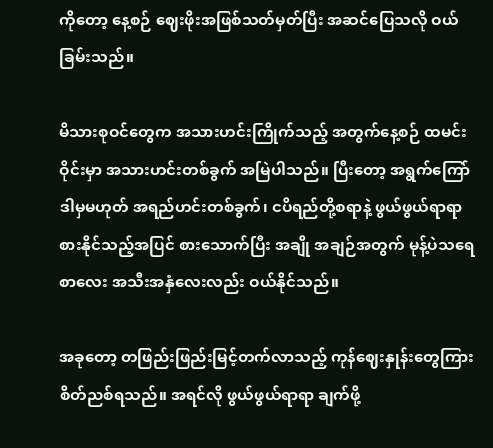ကိုတော့ နေ့စဉ် ဈေးဖိုးအဖြစ်သတ်မှတ်ပြီး အဆင်ပြေသလို ဝယ်ခြမ်းသည်။

မိသားစုဝင်တွေက အသားဟင်းကြိုက်သည့် အတွက်နေ့စဉ် ထမင်းဝိုင်းမှာ အသားဟင်းတစ်ခွက် အမြဲပါသည်။ ပြီးတော့ အရွက်ကြော် ဒါမှမဟုတ် အရည်ဟင်းတစ်ခွက်၊ ငပိရည်တို့စရာနဲ့ ဖွယ်ဖွယ်ရာရာ စားနိုင်သည့်အပြင် စားသောက်ပြီး အချို အချဉ်အတွက် မုန့်ပဲသရေစာလေး အသီးအနှံလေးလည်း ဝယ်နိုင်သည်။

အခုတော့ တဖြည်းဖြည်းမြင့်တက်လာသည့် ကုန်ဈေးနှုန်းတွေကြား စိတ်ညစ်ရသည်။ အရင်လို ဖွယ်ဖွယ်ရာရာ ချက်ဖို့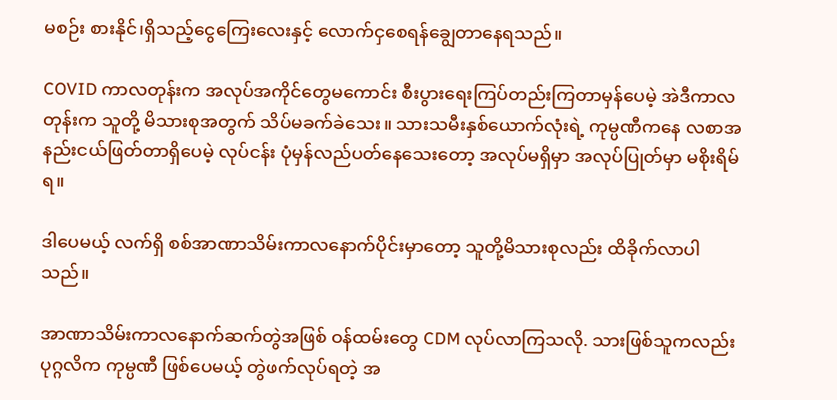မစဉ်း စားနိုင်၊ရှိသည့်ငွေကြေးလေးနှင့် လောက်ငှစေရန်ချွေတာနေရသည်။

COVID ကာလတုန်းက အလုပ်အကိုင်တွေမကောင်း စီးပွားရေးကြပ်တည်းကြတာမှန်ပေမဲ့ အဲဒီကာလတုန်းက သူတို့ မိသားစုအတွက် သိပ်မခက်ခဲသေး။ သားသမီးနှစ်ယောက်လုံးရဲ့ ကုမ္ပဏီကနေ လစာအနည်းငယ်ဖြတ်တာရှိပေမဲ့ လုပ်ငန်း ပုံမှန်လည်ပတ်နေသေးတော့ အလုပ်မရှိမှာ အလုပ်ပြုတ်မှာ မစိုးရိမ်ရ။

ဒါပေမယ့် လက်ရှိ စစ်အာဏာသိမ်းကာလနောက်ပိုင်းမှာတော့ သူတို့မိသားစုလည်း ထိခိုက်လာပါသည်။

အာဏာသိမ်းကာလနောက်ဆက်တွဲအဖြစ် ဝန်ထမ်းတွေ CDM လုပ်လာကြသလို. သားဖြစ်သူကလည်း ပုဂ္ဂလိက ကုမ္ပဏီ ဖြစ်ပေမယ့် တွဲဖက်လုပ်ရတဲ့ အ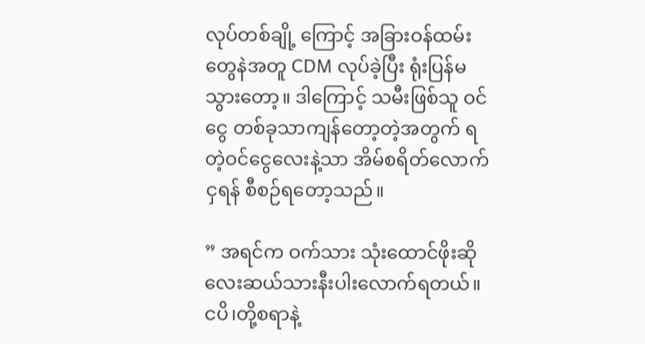လုပ်တစ်ချို့ ကြောင့် အခြားဝန်ထမ်းတွေနဲအတူ CDM လုပ်ခဲ့ပြီး ရုံးပြန်မသွားတော့။ ဒါကြောင့် သမီးဖြစ်သူ ဝင်ငွေ တစ်ခုသာကျန်တော့တဲ့အတွက် ရတဲ့ဝင်ငွေလေးနဲ့သာ အိမ်စရိတ်လောက်ငှရန် စီစဉ်ရတော့သည်။

” အရင်က ဝက်သား သုံးထောင်ဖိုးဆိုလေးဆယ်သားနီးပါးလောက်ရတယ်။ ငပိ၊တို့စရာနဲ့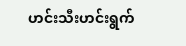ဟင်းသီးဟင်းရွက်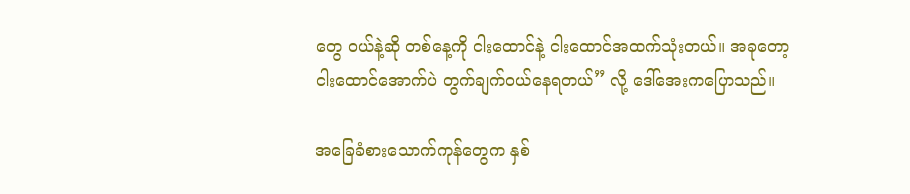တွေ ဝယ်နဲ့ဆို တစ်နေ့ကို ငါးထောင်နဲ့ ငါးထောင်အထက်သုံးတယ်။ အခုတော့ ငါးထောင်အောက်ပဲ တွက်ချက်ဝယ်နေရတယ်” လို့ ဒေါ်အေးကပြောသည်။

အခြေခံစားသောက်ကုန်တွေက နှစ်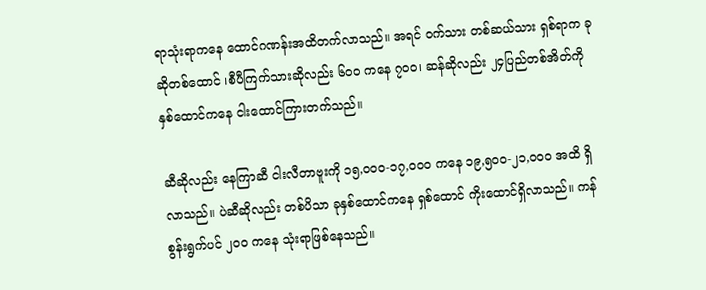ရာသုံးရာကနေ ထောင်ဂဏန်းအထိတက်လာသည်။ အရင် ဝက်သား တစ်ဆယ်သား ရှစ်ရာက ခုဆိုတစ်ထောင် ၊စီပီကြက်သားဆိုလည်း ၆၀၀ ကနေ ၇၀၀၊ ဆန်ဆိုလည်း ၂၄ပြည်တစ်အိတ်ကို နှစ်ထောင်ကနေ ငါးထောင်ကြားတက်သည်။

ဆီဆိုလည်း နေကြာဆီ ငါးလီတာဗူးကို ၁၅,၀၀၀-၁၇,၀၀၀ ကနေ ၁၉,၅၀၀-၂၁,၀၀၀ အထိ ရှိလာသည်။ ပဲဆီဆိုလည်း တစ်ပိသာ ခုနှစ်ထောင်ကနေ ရှစ်ထောင် ကိုးထောင်ရှိလာသည်။ ကန်စွန်းရွက်ပင် ၂၀၀ ကနေ သုံးရာဖြစ်နေသည်။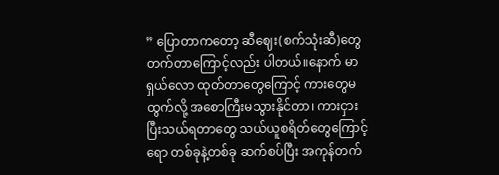” ပြောတာကတော့ ဆီဈေး(စက်သုံးဆီ)တွေတက်တာကြောင့်လည်း ပါတယ်။နောက် မာရှယ်လော ထုတ်တာတွေကြောင့် ကားတွေမထွက်လို့ အစောကြီးမသွားနိုင်တာ၊ ကားငှားပြီးသယ်ရတာတွေ သယ်ယူစရိတ်တွေကြောင့်ရော တစ်ခုနဲ့တစ်ခု ဆက်စပ်ပြီး အကုန်တက်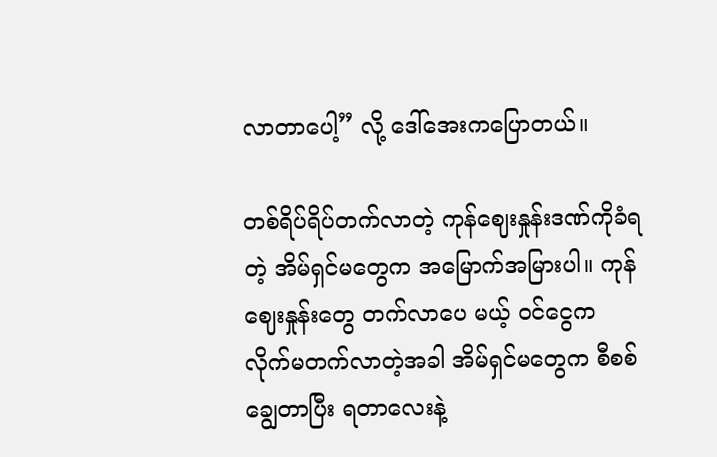လာတာပေါ့” လို့ ဒေါ်အေးကပြောတယ်။

တစ်ရိပ်ရိပ်တက်လာတဲ့ ကုန်ဈေးနှုန်းဒဏ်ကိုခံရတဲ့ အိမ်ရှင်မတွေက အမြောက်အမြားပါ။ ကုန်ဈေးနှုန်းတွေ တက်လာပေ မယ့် ဝင်ငွေက လိုက်မတက်လာတဲ့အခါ အိမ်ရှင်မတွေက စီစစ်ချွေတာပြီး ရတာလေးနဲ့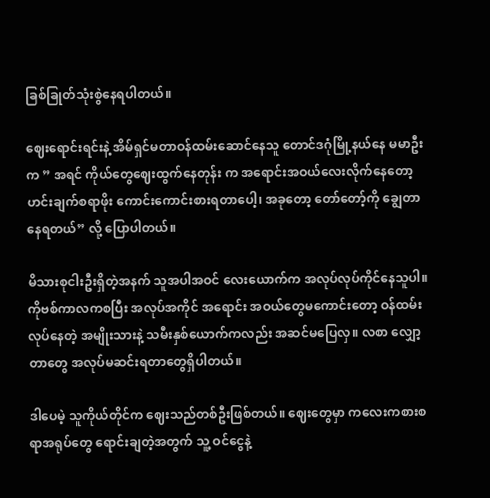ခြစ်ခြုတ်သုံးစွဲနေရပါတယ်။

ဈေးရောင်းရင်းနဲ့ အိမ်ရှင်မတာဝန်ထမ်းဆောင်နေသူ တောင်ဒဂုံမြို့နယ်နေ မမာဦးက ” အရင် ကိုယ်တွေဈေးထွက်နေတုန်း က အရောင်းအဝယ်လေးလိုက်နေတော့ ဟင်းချက်စရာဖိုး ကောင်းကောင်းစားရတာပေါ့၊ အခုတော့ တော်တော့်ကို ချွေတာ နေရတယ်” လို့ ပြောပါတယ်။

မိသားစုငါးဦးရှိတဲ့အနက် သူအပါအဝင် လေးယောက်က အလုပ်လုပ်ကိုင်နေသူပါ။ ကိုဗစ်ကာလကစပြီး အလုပ်အကိုင် အရောင်း အဝယ်တွေမကောင်းတော့ ဝန်ထမ်းလုပ်နေတဲ့ အမျိုးသားနဲ့ သမီးနှစ်ယောက်ကလည်း အဆင်မပြေလှ။ လစာ လျှော့တာတွေ အလုပ်မဆင်းရတာတွေရှိပါတယ်။

ဒါပေမဲ့ သူကိုယ်တိုင်က ဈေးသည်တစ်ဦးဖြစ်တယ်။ ဈေးတွေမှာ ကလေးကစားစရာအရုပ်တွေ ရောင်းချတဲ့အတွက် သူ့ ဝင်ငွေနဲ့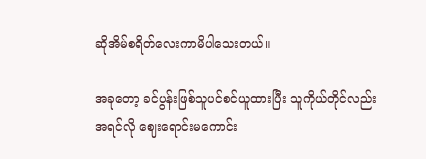ဆိုအိမ်စရိတ်လေးကာမိပါသေးတယ်။

အခုတော့ ခင်ပွန်းဖြစ်သူပင်စင်ယူထားပြီး သူကိုယ်တိုင်လည်း အရင်လို ဈေးရောင်းမကောင်း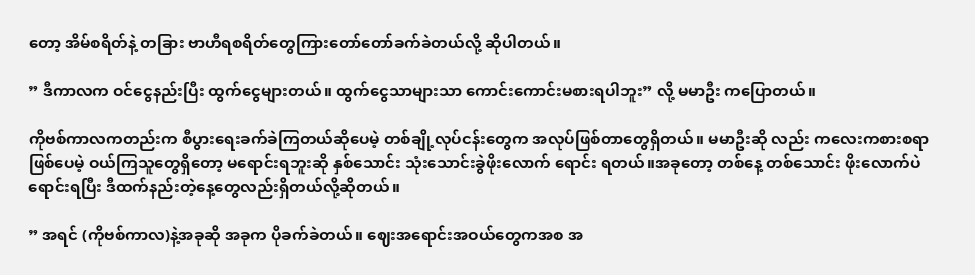တော့ အိမ်စရိတ်နဲ့ တခြား ဗာဟီရစရိတ်တွေကြားတော်တော်ခက်ခဲတယ်လို့ ဆိုပါတယ်။

” ဒီကာလက ဝင်ငွေနည်းပြီး ထွက်ငွေများတယ်။ ထွက်ငွေသာများသာ ကောင်းကောင်းမစားရပါဘူး” လို့ မမာဦး ကပြောတယ်။

ကိုဗစ်ကာလကတည်းက စီပွားရေးခက်ခဲကြတယ်ဆိုပေမဲ့ တစ်ချို့လုပ်ငန်းတွေက အလုပ်ဖြစ်တာတွေရှိတယ်။ မမာဦးဆို လည်း ကလေးကစားစရာဖြစ်ပေမဲ့ ဝယ်ကြသူတွေရှိတော့ မရောင်းရဘူးဆို နှစ်သောင်း သုံးသောင်းခွဲဖိုးလောက် ရောင်း ရတယ်။အခုတော့ တစ်နေ့ တစ်သောင်း ဖိုးလောက်ပဲ ရောင်းရပြီး ဒီထက်နည်းတဲ့နေ့တွေလည်းရှိတယ်လို့ဆိုတယ်။

” အရင် (ကိုဗစ်ကာလ)နဲ့အခုဆို အခုက ပိုခက်ခဲတယ်။ ဈေးအရောင်းအဝယ်တွေကအစ အ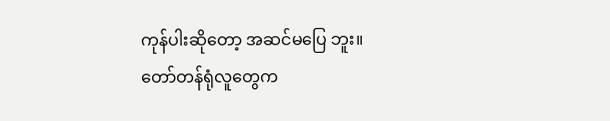ကုန်ပါးဆိုတော့ အဆင်မပြေ ဘူး။ တော်တန်ရုံလူတွေက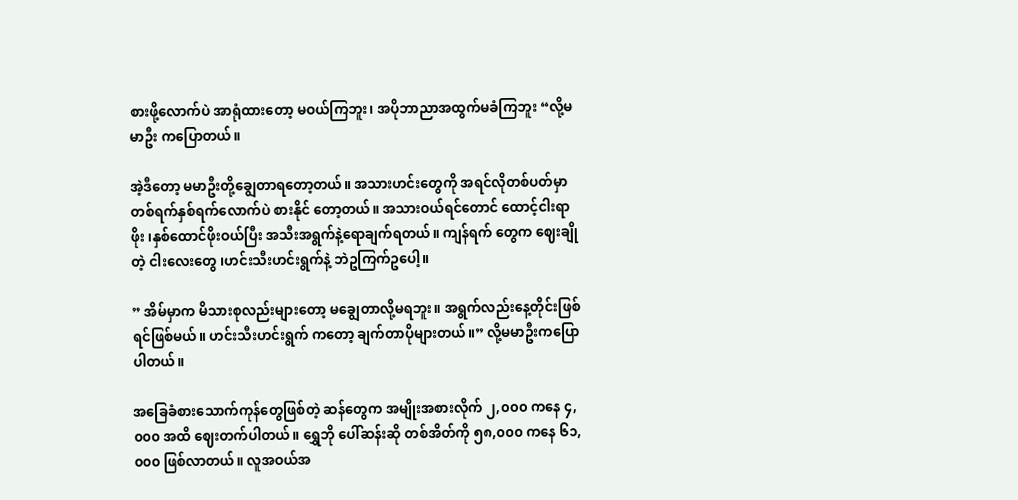စားဖို့လောက်ပဲ အာရုံထားတော့ မဝယ်ကြဘူး၊ အပိုဘာညာအထွက်မခံကြဘူး “လို့မမာဦး ကပြောတယ်။

အဲ့ဒီတော့ မမာဦးတို့ချွေတာရတော့တယ်။ အသားဟင်းတွေကို အရင်လိုတစ်ပတ်မှာ တစ်ရက်နှစ်ရက်လောက်ပဲ စားနိုင် တော့တယ်။ အသားဝယ်ရင်တောင် ထောင့်ငါးရာဖိုး ၊နှစ်ထောင်ဖိုးဝယ်ပြီး အသီးအရွက်နဲ့ရောချက်ရတယ်။ ကျန်ရက် တွေက ဈေးချိုတဲ့ ငါးလေးတွေ ၊ဟင်းသီးဟင်းရွက်နဲ့ ဘဲဥကြက်ဥပေါ့။

” အိမ်မှာက မိသားစုလည်းများတော့ မချွေတာလို့မရဘူး။ အရွက်လည်းနေ့တိုင်းဖြစ်ရင်ဖြစ်မယ်။ ဟင်းသီးဟင်းရွက် ကတော့ ချက်တာပိုများတယ်။” လို့မမာဦးကပြောပါတယ်။

အခြေခံစားသောက်ကုန်တွေဖြစ်တဲ့ ဆန်တွေက အမျိုးအစားလိုက် ၂,၀၀၀ ကနေ ၄,၀၀၀ အထိ ဈေးတက်ပါတယ်။ ရွှေဘို ပေါ်ဆန်းဆို တစ်အိတ်ကို ၅၈,၀၀၀ ကနေ ၆၁,၀၀၀ ဖြစ်လာတယ်။ လူအဝယ်အ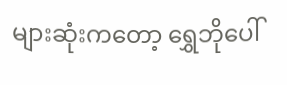များဆုံးကတော့ ရွှေဘိုပေါ်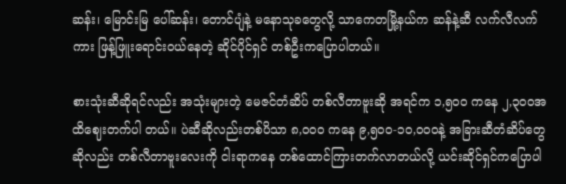ဆန်း၊ မြောင်းမြ ပေါ်ဆန်း၊ တောင်ပျံနဲ့ မနောသုခတွေလို့ သာကေတမြို့နယ်က ဆန်နဲ့ဆီ လက်လီလက်ကား ဖြန့်ဖြူးရောင်းဝယ်နေတဲ့ ဆိုင်ပိုင်ရှင် တစ်ဦးကပြောပါတယ်။

စားသုံးဆီဆိုရင်လည်း အသုံးများတဲ့ မေဇင်တံဆိပ် တစ်လီတာဗူးဆို အရင်က ၁,၅၀၀ ကနေ ၂,၃၀၀အထိဈေးတက်ပါ တယ်။ ပဲဆီဆိုလည်းတစ်ပိသာ ၈,၀၀၀ ကနေ ၉,၅၀၀-၁၀,၀၀၀နဲ့ အခြားဆီတံဆိပ်တွေဆိုလည်း တစ်လီတာဗူးလေးကို ငါးရာကနေ တစ်ထောင်ကြားတက်လာတယ်လို့ ယင်းဆိုင်ရှင်ကပြောပါ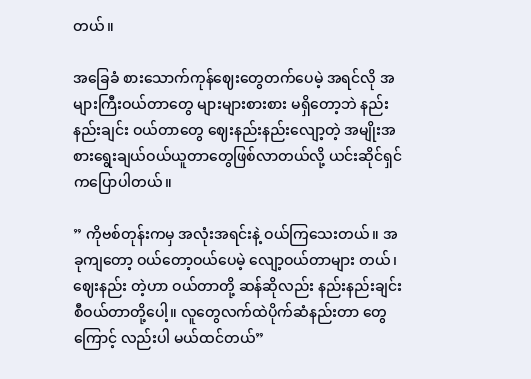တယ်။

အခြေခံ စားသောက်ကုန်ဈေးတွေတက်ပေမဲ့ အရင်လို အများကြီးဝယ်တာတွေ များများစားစား မရှိတော့ဘဲ နည်းနည်းချင်း ဝယ်တာတွေ ဈေးနည်းနည်းလျော့တဲ့ အမျိုးအစားရွေးချယ်ဝယ်ယူတာတွေဖြစ်လာတယ်လို့ ယင်းဆိုင်ရှင်ကပြောပါတယ်။

” ကိုဗစ်တုန်းကမှ အလုံးအရင်းနဲ့ ဝယ်ကြသေးတယ်။ အခုကျတော့ ဝယ်တော့ဝယ်ပေမဲ့ လျော့ဝယ်တာများ တယ်၊ဈေးနည်း တဲ့ဟာ ဝယ်တာတို့ ဆန်ဆိုလည်း နည်းနည်းချင်းစီဝယ်တာတို့ပေါ့။ လူတွေလက်ထဲပိုက်ဆံနည်းတာ တွေကြောင့် လည်းပါ မယ်ထင်တယ်”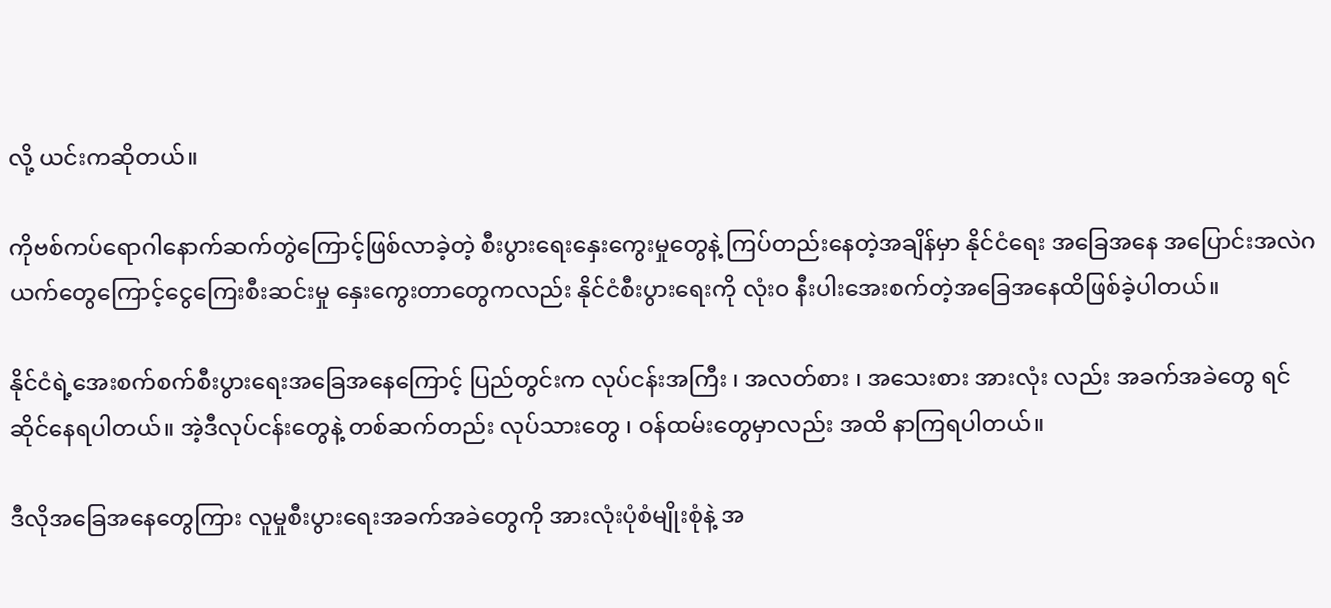လို့ ယင်းကဆိုတယ်။

ကိုဗစ်ကပ်ရောဂါနောက်ဆက်တွဲကြောင့်ဖြစ်လာခဲ့တဲ့ စီးပွားရေးနှေးကွေးမှုတွေနဲ့ ကြပ်တည်းနေတဲ့အချိန်မှာ နိုင်ငံရေး အခြေအနေ အပြောင်းအလဲဂယက်တွေကြောင့်ငွေကြေးစီးဆင်းမှု နှေးကွေးတာတွေကလည်း နိုင်ငံစီးပွားရေးကို လုံး၀ နီးပါးအေးစက်တဲ့အခြေအနေထိဖြစ်ခဲ့ပါတယ်။

နိုင်ငံရဲ့အေးစက်စက်စီးပွားရေးအခြေအနေကြောင့် ပြည်တွင်းက လုပ်ငန်းအကြီး ၊ အလတ်စား ၊ အသေးစား အားလုံး လည်း အခက်အခဲတွေ ရင်ဆိုင်နေရပါတယ်။ အဲ့ဒီလုပ်ငန်းတွေနဲ့ တစ်ဆက်တည်း လုပ်သားတွေ ၊ ဝန်ထမ်းတွေမှာလည်း အထိ နာကြရပါတယ်။

ဒီလိုအခြေအနေတွေကြား လူမှုစီးပွားရေးအခက်အခဲတွေကို အားလုံးပုံစံမျိုးစုံနဲ့ အ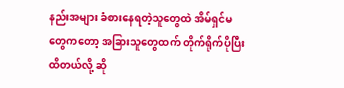နည်းအများ ခံစားနေရတဲ့သူတွေထဲ အိမ်ရှင်မတွေကတော့ အခြားသူတွေထက် တိုက်ရိုက်ပိုပြီး ထိတယ်လို့ ဆို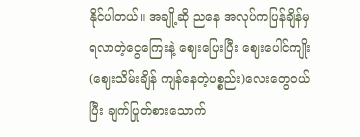နိုင်ပါတယ်။ အချို့ဆို ညနေ အလုပ်ကပြန်ချိန်မှ ရလာတဲ့ငွေကြေးနဲ့ ဈေးပြေးပြီး ဈေးပေါင်ကျိုး(ဈေးသိမ်းချိန် ကျန်နေတဲ့ပစ္စည်း)လေးတွေဝယ်ပြီး ချက်ပြုတ်စားသောက်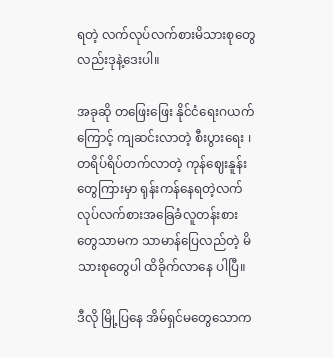ရတဲ့ လက်လုပ်လက်စားမိသားစုတွေလည်းဒုနဲ့ဒေးပါ။

အခုဆို တဖြေးဖြေး နိုင်ငံရေးဂယက်ကြောင့် ကျဆင်းလာတဲ့ စီးပွားရေး ၊ တရိပ်ရိပ်တက်လာတဲ့ ကုန်ဈေးနူန်းတွေကြားမှာ ရုန်းကန်နေရတဲ့လက်လုပ်လက်စားအခြေခံလူတန်းစားတွေသာမက သာမာန်ပြေလည်တဲ့ မိသားစုတွေပါ ထိခိုက်လာနေ ပါပြီ။

ဒီလို မြို့ပြနေ အိမ်ရှင်မတွေသောက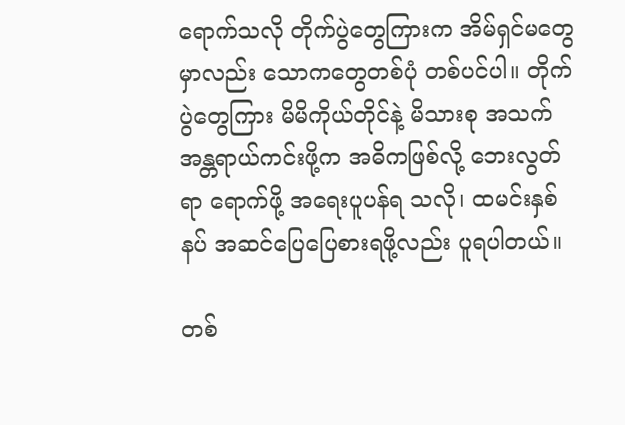ရောက်သလို တိုက်ပွဲတွေကြားက အိမ်ရှင်မတွေမှာလည်း သောကတွေတစ်ပုံ တစ်ပင်ပါ။ တိုက်ပွဲတွေကြား မိမိကိုယ်တိုင်နဲ့ မိသားစု အသက်အန္တရာယ်ကင်းဖို့က အဓိကဖြစ်လို့ ဘေးလွတ်ရာ ရောက်ဖို့ အရေးပူပန်ရ သလို၊ ထမင်းနှစ်နပ် အဆင်ပြေပြေစားရဖို့လည်း ပူရပါတယ်။

တစ်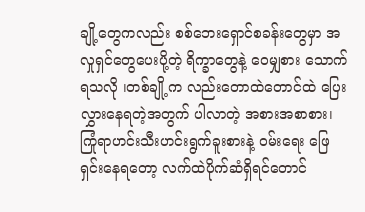ချို့တွေကလည်း စစ်ဘေးရှောင်စခန်းတွေမှာ အလှုရှင်တွေပေးပို့တဲ့ ရိက္ခာတွေနဲ့ ဝေမျှစား သောက်ရသလို ၊တစ်ချို့က လည်းတောထဲတောင်ထဲ ပြေးလွှားနေရတဲ့အတွက် ပါလာတဲ့ အစားအစာစား၊ ကြုံရာဟင်းသီးဟင်းရွက်ခူးစားနဲ့ ဝမ်းရေး ဖြေရှင်းနေရတော့ လက်ထဲပိုက်ဆံရှိရင်တောင်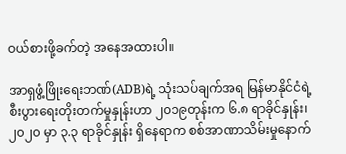ဝယ်စားဖို့ခက်တဲ့ အနေအထားပါ။

အာရှဖွံ့ဖြိုးရေးဘဏ်(ADB)ရဲ့ သုံးသပ်ချက်အရ မြန်မာနိုင်ငံရဲ့ စီးပွားရေးတိုးတက်မှုနှုန်းဟာ ၂၀၁၉တုန်းက ၆.၈ ရာခိုင်နှုန်း၊ ၂၀၂၀ မှာ ၃.၃ ရာခိုင်နှုန်း ရှိနေရာက စစ်အာဏာသိမ်းမှုနောက်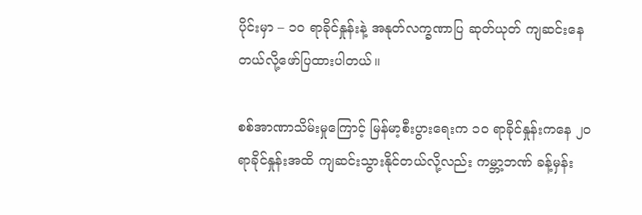ပိုင်းမှာ – ၁၀ ရာခိုင်နှုန်းနဲ့ အနုတ်လက္ခဏာပြ ဆုတ်ယုတ် ကျဆင်းနေတယ်လို့ဖော်ပြထားပါတယ်။

စစ်အာဏာသိမ်းမှုကြောင့် မြန်မာ့စီးပွားရေးက ၁၀ ရာခိုင်နှုန်းကနေ ၂၀ ရာခိုင်နှုန်းအထိ ကျဆင်းသွားနိုင်တယ်လို့လည်း ကမ္ဘာ့ဘဏ် ခန့်မှန်း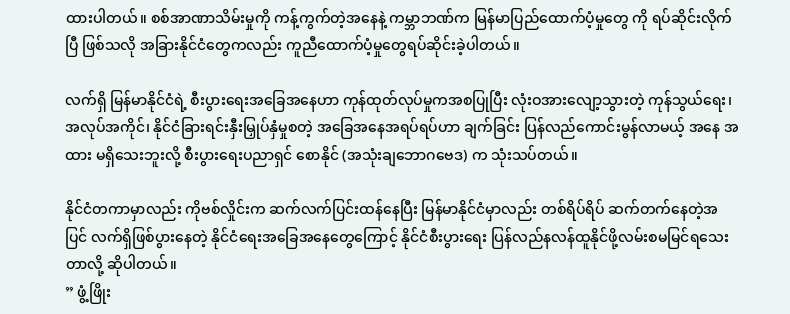ထားပါတယ်။ စစ်အာဏာသိမ်းမှုကို ကန့်ကွက်တဲ့အနေနဲ့ ကမ္ဘာဘဏ်က မြန်မာပြည်ထောက်ပံ့မှုတွေ ကို ရပ်ဆိုင်းလိုက်ပြီ ဖြစ်သလို အခြားနိုင်ငံတွေကလည်း ကူညီထောက်ပံ့မှုတွေရပ်ဆိုင်းခဲ့ပါတယ်။

လက်ရှိ မြန်မာနိုင်ငံရဲ့ စီးပွားရေးအခြေအနေဟာ ကုန်ထုတ်လုပ်မှုကအစပြုပြီး လုံးဝအားလျော့သွားတဲ့ ကုန်သွယ်ရေး၊ အလုပ်အကိုင်၊ နိုင်ငံခြားရင်းနှီးမြှုပ်နှံမှုစတဲ့ အခြေအနေအရပ်ရပ်ဟာ ချက်ခြင်း ပြန်လည်ကောင်းမွန်လာမယ့် အနေ အထား မရှိသေးဘူးလို့ စီးပွားရေးပညာရှင် စောနိုင် (အသုံးချဘောဂဗေဒ) က သုံးသပ်တယ်။

နိုင်ငံတကာမှာလည်း ကိုဗစ်လှိုင်းက ဆက်လက်ပြင်းထန်နေပြီး မြန်မာနိုင်ငံမှာလည်း တစ်ရိပ်ရိပ် ဆက်တက်နေတဲ့အပြင် လက်ရှိဖြစ်ပွားနေတဲ့ နိုင်ငံရေးအခြေအနေတွေကြောင့် နိုင်ငံစီးပွားရေး ပြန်လည်နလန်ထူနိုင်ဖို့လမ်းစမမြင်ရသေးတာလို့ ဆိုပါတယ်။
” ဖွံ့ဖြိုး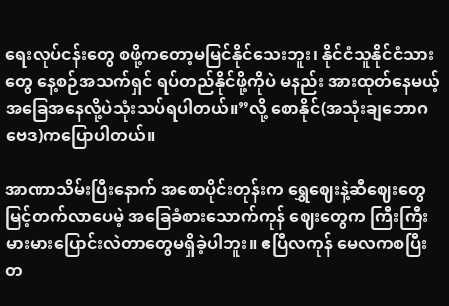ရေးလုပ်ငန်းတွေ စဖို့ကတော့မမြင်နိုင်သေးဘူး၊ နိုင်ငံသူနိုင်ငံသားတွေ နေ့စဉ်အသက်ရှင် ရပ်တည်နိုင်ဖို့ကိုပဲ မနည်း အားထုတ်နေမယ့်အခြေအနေလို့ပဲသုံးသပ်ရပါတယ်။”လို့ စောနိုင်(အသုံးချဘောဂဗေဒ)ကပြောပါတယ်။

အာဏာသိမ်းပြီးနောက် အစောပိုင်းတုန်းက ရွှေဈေးနဲ့ဆီဈေးတွေ မြင့်တက်လာပေမဲ့ အခြေခံစားသောက်ကုန် ဈေးတွေက ကြီးကြီးမားမားပြောင်းလဲတာတွေမရှိခဲ့ပါဘူး။ ဧပြီလကုန် မေလကစပြီး တ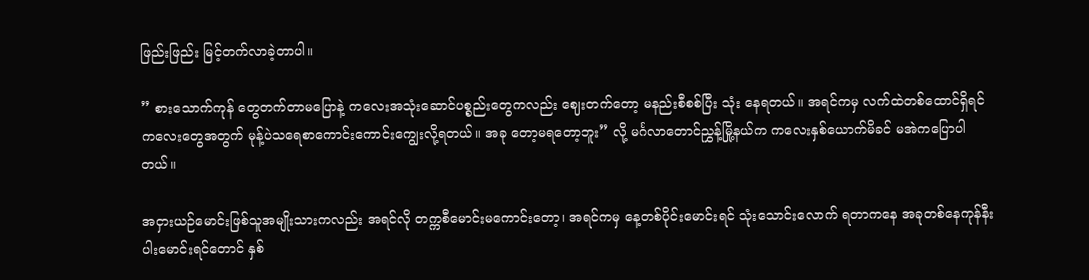ဖြည်းဖြည်း မြင့်တက်လာခဲ့တာပါ။

” စားသောက်ကုန် တွေတက်တာမပြောနဲ့ ကလေးအသုံးဆောင်ပစ္စည်းတွေကလည်း ဈေးတက်တော့ မနည်းစီစစ်ပြီး သုံး နေရတယ်။ အရင်ကမှ လက်ထဲတစ်ထောင်ရှိရင် ကလေးတွေအတွက် မုန့်ပဲသရေစာကောင်းကောင်းကျွေးလို့ရတယ်။ အခု တော့မရတော့ဘူး” လို့ မင်္ဂလာတောင်ညွှန့်မြို့နယ်က ကလေးနှစ်ယောက်မိခင် မအဲကပြောပါတယ်။

အငှားယဉ်မောင်းဖြစ်သူအမျိုးသားကလည်း အရင်လို တက္ကစီမောင်းမကောင်းတော့၊ အရင်ကမှ နေ့တစ်ပိုင်းမောင်းရင် သုံးသောင်းလောက် ရတာကနေ အခုတစ်နေကုန်နီးပါးမောင်းရင်တောင် နှစ်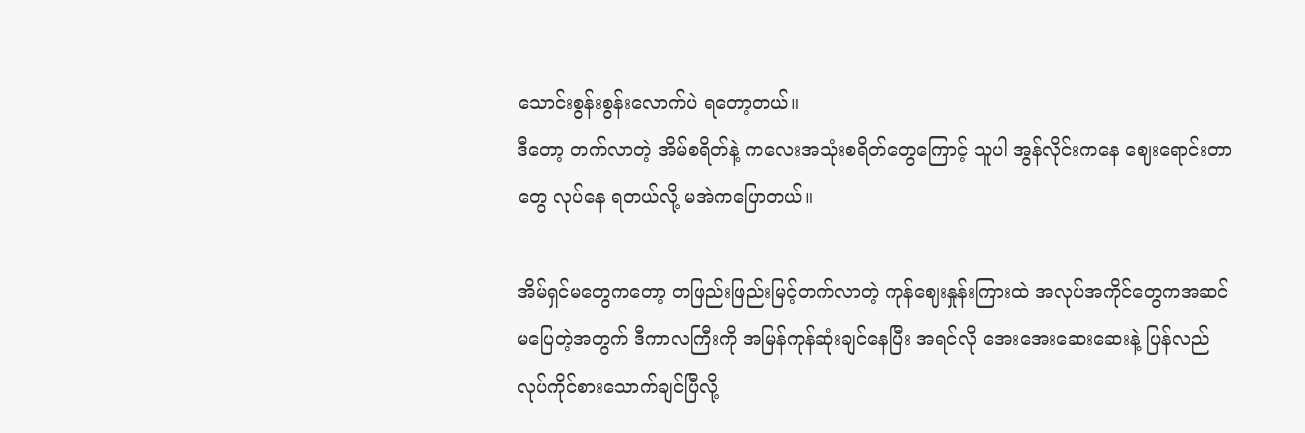သောင်းစွန်းစွန်းလောက်ပဲ ရတော့တယ်။
ဒီတော့ တက်လာတဲ့ အိမ်စရိတ်နဲ့ ကလေးအသုံးစရိတ်တွေကြောင့် သူပါ အွန်လိုင်းကနေ ဈေးရောင်းတာတွေ လုပ်နေ ရတယ်လို့ မအဲကပြောတယ်။

အိမ်ရှင်မတွေကတော့ တဖြည်းဖြည်းမြင့်တက်လာတဲ့ ကုန်ဈေးနှုန်းကြားထဲ အလုပ်အကိုင်တွေကအဆင်မပြေတဲ့အတွက် ဒီကာလကြီးကို အမြန်ကုန်ဆုံးချင်နေပြီး အရင်လို အေးအေးဆေးဆေးနဲ့ ပြန်လည်လုပ်ကိုင်စားသောက်ချင်ပြီလို့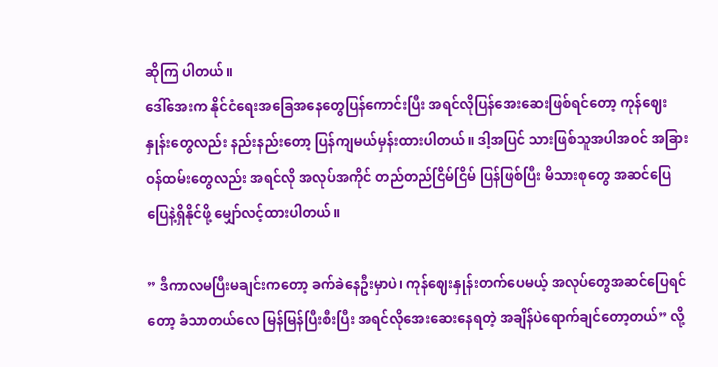ဆိုကြ ပါတယ်။
ဒေါ်အေးက နိုင်ငံရေးအခြေအနေတွေပြန်ကောင်းပြီး အရင်လိုပြန်အေးဆေးဖြစ်ရင်တော့ ကုန်ဈေးနှုန်းတွေလည်း နည်းနည်းတော့ ပြန်ကျမယ်မှန်းထားပါတယ်။ ဒါ့အပြင် သားဖြစ်သူအပါအဝင် အခြားဝန်ထမ်းတွေလည်း အရင်လို အလုပ်အကိုင် တည်တည်ငြိမ်ငြိမ် ပြန်ဖြစ်ပြီး မိသားစုတွေ အဆင်ပြေပြေနဲ့ရှိနိုင်ဖို့ မျှော်လင့်ထားပါတယ်။

” ဒီကာလမပြီးမချင်းကတော့ ခက်ခဲနေဦးမှာပဲ၊ ကုန်ဈေးနှုန်းတက်ပေမယ့် အလုပ်တွေအဆင်ပြေရင်တော့ ခံသာတယ်လေ မြန်မြန်ပြီးစီးပြီး အရင်လိုအေးဆေးနေရတဲ့ အချိန်ပဲရောက်ချင်တော့တယ်” လို့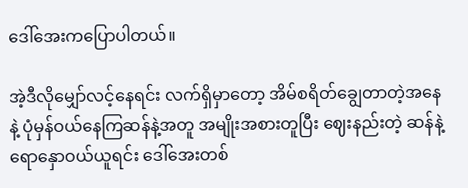ဒေါ်အေးကပြောပါတယ်။

အဲ့ဒီလိုမျှော်လင့်နေရင်း လက်ရှိမှာတော့ အိမ်စရိတ်ချွေတာတဲ့အနေနဲ့ ပုံမှန်ဝယ်နေကြဆန်နဲ့အတူ အမျိုးအစားတူပြီး ဈေးနည်းတဲ့ ဆန်နဲ့ရောနှောဝယ်ယူရင်း ဒေါ်အေးတစ်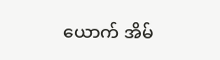ယောက် အိမ်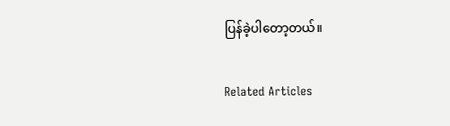ပြန်ခဲ့ပါတော့တယ်။

Related Articles